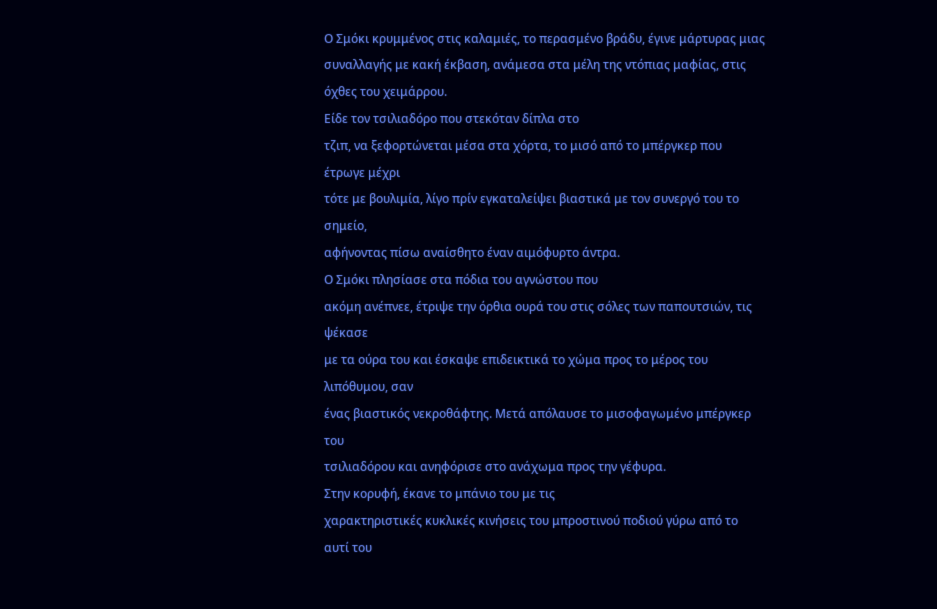Ο Σμόκι κρυμμένος στις καλαμιές, το περασμένο βράδυ, έγινε μάρτυρας μιας συναλλαγής με κακή έκβαση, ανάμεσα στα μέλη της ντόπιας μαφίας, στις όχθες του χειμάρρου.
Είδε τον τσιλιαδόρο που στεκόταν δίπλα στο
τζιπ, να ξεφορτώνεται μέσα στα χόρτα, το μισό από το μπέργκερ που έτρωγε μέχρι
τότε με βουλιμία, λίγο πρίν εγκαταλείψει βιαστικά με τον συνεργό του το σημείο,
αφήνοντας πίσω αναίσθητο έναν αιμόφυρτο άντρα.
Ο Σμόκι πλησίασε στα πόδια του αγνώστου που
ακόμη ανέπνεε, έτριψε την όρθια ουρά του στις σόλες των παπουτσιών, τις ψέκασε
με τα ούρα του και έσκαψε επιδεικτικά το χώμα προς το μέρος του λιπόθυμου, σαν
ένας βιαστικός νεκροθάφτης. Μετά απόλαυσε το μισοφαγωμένο μπέργκερ του
τσιλιαδόρου και ανηφόρισε στο ανάχωμα προς την γέφυρα.
Στην κορυφή, έκανε το μπάνιο του με τις
χαρακτηριστικές κυκλικές κινήσεις του μπροστινού ποδιού γύρω από το αυτί του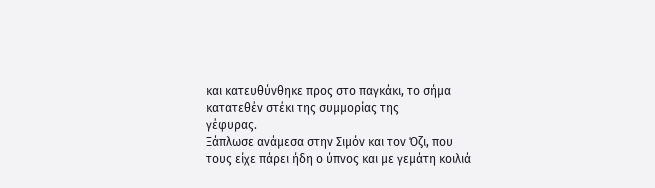και κατευθύνθηκε προς στο παγκάκι, το σήμα κατατεθέν στέκι της συμμορίας της
γέφυρας.
Ξάπλωσε ανάμεσα στην Σιμόν και τον Όζι, που
τους είχε πάρει ήδη ο ύπνος και με γεμάτη κοιλιά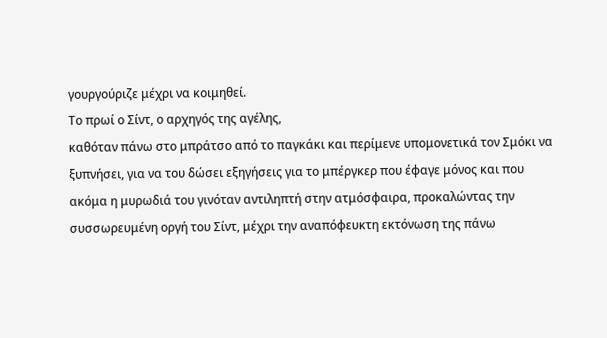γουργούριζε μέχρι να κοιμηθεί.
Το πρωί ο Σίντ, ο αρχηγός της αγέλης,
καθόταν πάνω στο μπράτσο από το παγκάκι και περίμενε υπομονετικά τον Σμόκι να
ξυπνήσει, για να του δώσει εξηγήσεις για το μπέργκερ που έφαγε μόνος και που
ακόμα η μυρωδιά του γινόταν αντιληπτή στην ατμόσφαιρα, προκαλώντας την
συσσωρευμένη οργή του Σίντ, μέχρι την αναπόφευκτη εκτόνωση της πάνω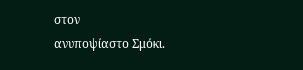στον
ανυποψίαστο Σμόκι.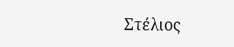Στέλιος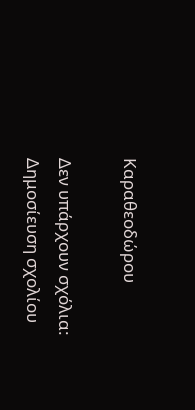Καραθεοδώρου

Δεν υπάρχουν σχόλια:
Δημοσίευση σχολίου